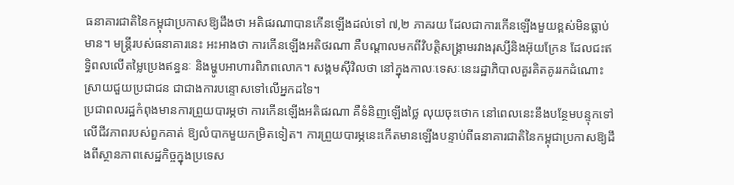ធនាគារជាតិនៃកម្ពុជាប្រកាសឱ្យដឹងថា អតិផរណាបានកើនឡើងដល់ទៅ ៧,២ ភាគរយ ដែលជាការកើនឡើងមួយខ្ពស់មិនធ្លាប់មាន។ មន្ត្រីរបស់ធនាគារនេះ អះអាងថា ការកើនឡើងអតិថរណា គឺបណ្ដាលមកពីវិបត្តិសង្គ្រាមរវាងរុស្សីនិងអ៊ុយក្រែន ដែលជះឥទ្ធិពលលើតម្លៃប្រេងឥន្ធនៈ និងម្ហូបអាហារពិភពលោក។ សង្គមស៊ីវិលថា នៅក្នុងកាលៈទេសៈនេះរដ្ឋាភិបាលគួរគិតគូររកដំណោះស្រាយជួយប្រជាជន ជាជាងការបន្ទោសទៅលើអ្នកដទៃ។
ប្រជាពលរដ្ឋកំពុងមានការព្រួយបារម្ភថា ការកើនឡើងអតិផរណា គឺទំនិញឡើងថ្លៃ លុយចុះថោក នៅពេលនេះនឹងបន្ថែមបន្ទុកទៅលើជីវភាពរបស់ពួកគាត់ ឱ្យលំបាកមួយកម្រិតទៀត។ ការព្រួយបារម្ភនេះកើតមានឡើងបន្ទាប់ពីធនាគារជាតិនៃកម្ពុជាប្រកាសឱ្យដឹងពីស្ថានភាពសេដ្ឋកិច្ចក្នុងប្រទេស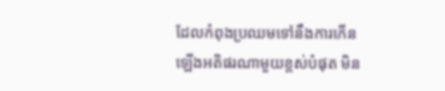ដែលកំពុងប្រឈមទៅនឹងការកើនឡើងអតិផរណាមួយខ្ពស់បំផុត មិន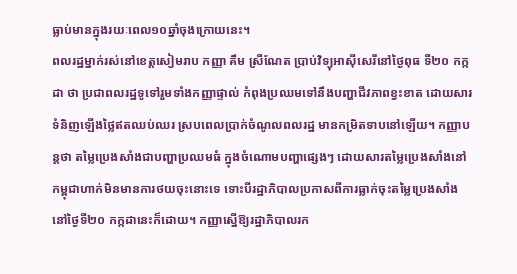ធ្លាប់មានក្នុងរយៈពេល១០ឆ្នាំចុងក្រោយនេះ។
ពលរដ្ឋម្នាក់រស់នៅខេត្តសៀមរាប កញ្ញា គឹម ស្រីណែត ប្រាប់វិទ្យុអាស៊ីសេរីនៅថ្ងៃពុធ ទី២០ កក្កដា ថា ប្រជាពលរដ្ឋទូទៅរួមទាំងកញ្ញាផ្ទាល់ កំពុងប្រឈមទៅនឹងបញ្ហាជីវភាពខ្វះខាត ដោយសារទំនិញឡើងថ្លៃឥតឈប់ឈរ ស្របពេលប្រាក់ចំណូលពលរដ្ឋ មានកម្រិតទាបនៅឡើយ។ កញ្ញាបន្តថា តម្លៃប្រេងសាំងជាបញ្ហាប្រឈមធំ ក្នុងចំណោមបញ្ហាផ្សេងៗ ដោយសារតម្លៃប្រេងសាំងនៅកម្ពុជាហាក់មិនមានការថយចុះនោះទេ ទោះបីរដ្ឋាភិបាលប្រកាសពីការធ្លាក់ចុះតម្លៃប្រេងសាំងនៅថ្ងៃទី២០ កក្កដានេះក៏ដោយ។ កញ្ញាស្នើឱ្យរដ្ឋាភិបាលរក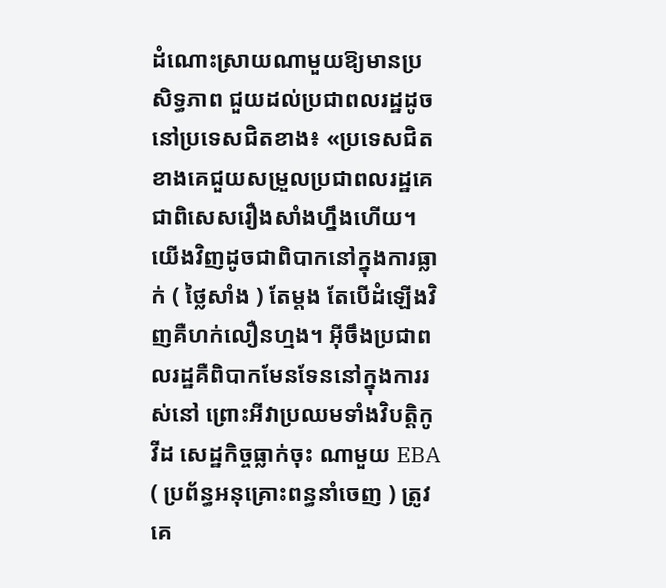ដំណោះស្រាយណាមួយឱ្យមានប្រសិទ្ធភាព ជួយដល់ប្រជាពលរដ្ឋដូចនៅប្រទេសជិតខាង៖ «ប្រទេសជិតខាងគេជួយសម្រួលប្រជាពលរដ្ឋគេ ជាពិសេសរឿងសាំងហ្នឹងហើយ។ យើងវិញដូចជាពិបាកនៅក្នុងការធ្លាក់ ( ថ្លៃសាំង ) តែម្ដង តែបើដំឡើងវិញគឺហក់លឿនហ្មង។ អ៊ីចឹងប្រជាពលរដ្ឋគឺពិបាកមែនទែននៅក្នុងការរស់នៅ ព្រោះអីវាប្រឈមទាំងវិបត្តិកូវីដ សេដ្ឋកិច្ចធ្លាក់ចុះ ណាមួយ EBA ( ប្រព័ន្ធអនុគ្រោះពន្ធនាំចេញ ) ត្រូវគេ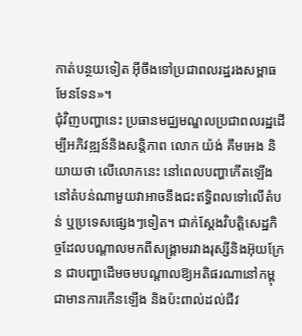កាត់បន្ថយទៀត អ៊ីចឹងទៅប្រជាពលរដ្ឋរងសម្ពាធមែនទែន»។
ជុំវិញបញ្ហានេះ ប្រធានមជ្ឈមណ្ឌលប្រជាពលរដ្ឋដើម្បីអភិវឌ្ឍន៍និងសន្តិភាព លោក យ៉ង់ គឹមអេង និយាយថា លើលោកនេះ នៅពេលបញ្ហាកើតឡើងនៅតំបន់ណាមួយវាអាចនឹងជះឥទ្ធិពលទៅលើតំបន់ ឬប្រទេសផ្សេងៗទៀត។ ជាក់ស្ដែងវិបត្តិសេដ្ឋកិច្ចដែលបណ្ដាលមកពីសង្គ្រាមរវាងរុស្សីនិងអ៊ុយក្រែន ជាបញ្ហាដើមចមបណ្ដាលឱ្យអតិផរណានៅកម្ពុជាមានការកើនឡើង និងប៉ះពាល់ដល់ជីវ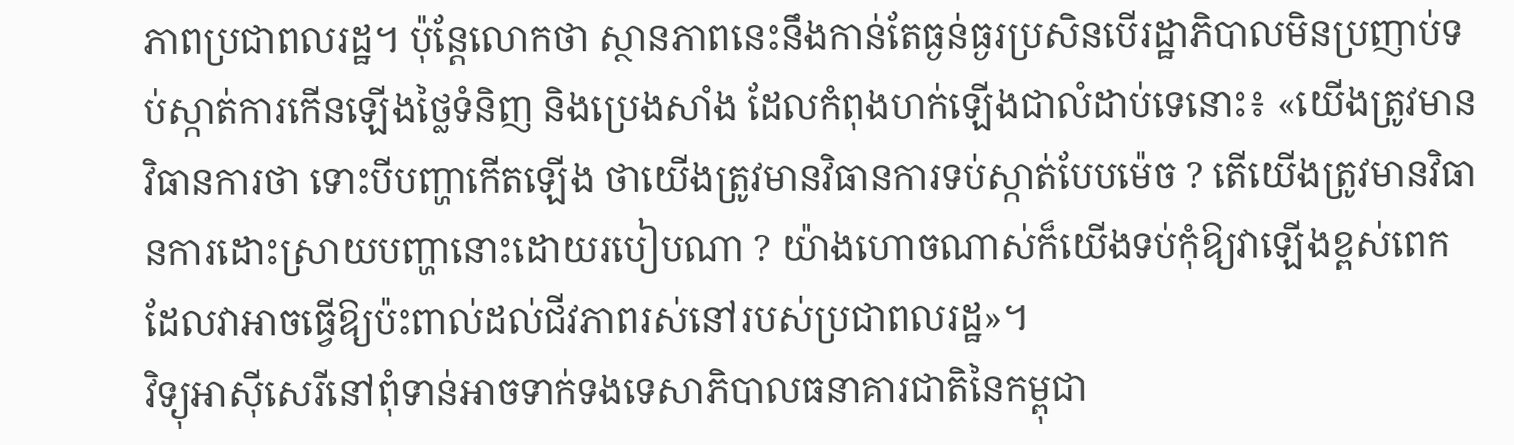ភាពប្រជាពលរដ្ឋ។ ប៉ុន្តែលោកថា ស្ថានភាពនេះនឹងកាន់តែធ្ងន់ធ្ងរប្រសិនបើរដ្ឋាភិបាលមិនប្រញាប់ទប់ស្កាត់ការកើនឡើងថ្លៃទំនិញ និងប្រេងសាំង ដែលកំពុងហក់ឡើងជាលំដាប់ទេនោះ៖ «យើងត្រូវមានវិធានការថា ទោះបីបញ្ហាកើតឡើង ថាយើងត្រូវមានវិធានការទប់ស្កាត់បែបម៉េច ? តើយើងត្រូវមានវិធានការដោះស្រាយបញ្ហានោះដោយរបៀបណា ? យ៉ាងហោចណាស់ក៏យើងទប់កុំឱ្យវាឡើងខ្ពស់ពេក ដែលវាអាចធ្វើឱ្យប៉ះពាល់ដល់ជីវភាពរស់នៅរបស់ប្រជាពលរដ្ឋ»។
វិទ្យុអាស៊ីសេរីនៅពុំទាន់អាចទាក់ទងទេសាភិបាលធនាគារជាតិនៃកម្ពុជា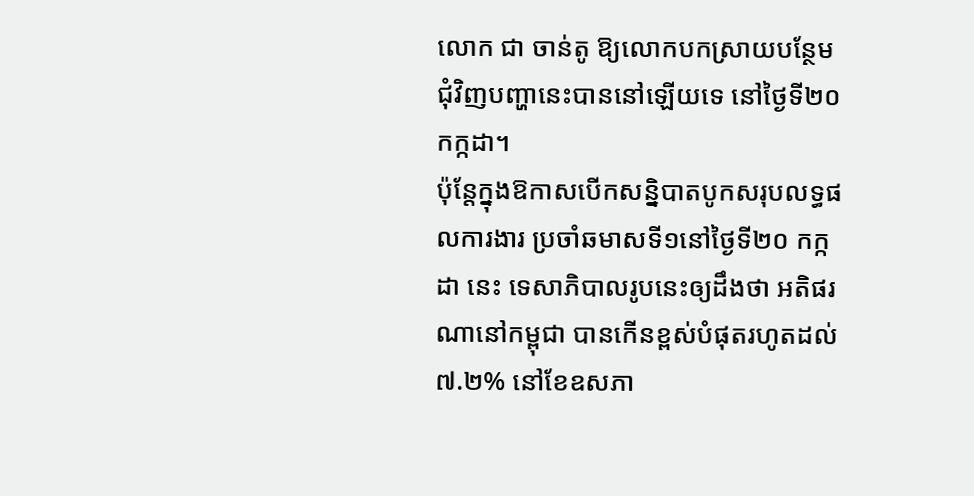លោក ជា ចាន់តូ ឱ្យលោកបកស្រាយបន្ថែមជុំវិញបញ្ហានេះបាននៅឡើយទេ នៅថ្ងៃទី២០ កក្កដា។
ប៉ុន្តែក្នុងឱកាសបើកសន្និបាតបូកសរុបលទ្ធផលការងារ ប្រចាំឆមាសទី១នៅថ្ងៃទី២០ កក្កដា នេះ ទេសាភិបាលរូបនេះឲ្យដឹងថា អតិផរណានៅកម្ពុជា បានកើនខ្ពស់បំផុតរហូតដល់៧.២% នៅខែឧសភា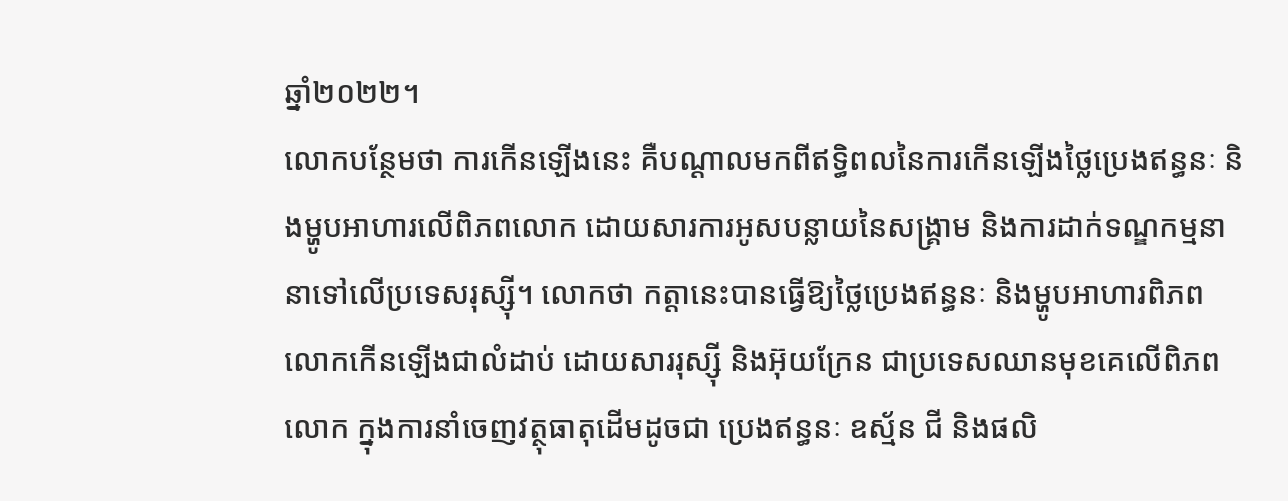ឆ្នាំ២០២២។
លោកបន្ថែមថា ការកើនឡើងនេះ គឺបណ្ដាលមកពីឥទ្ធិពលនៃការកើនឡើងថ្លៃប្រេងឥន្ធនៈ និងម្ហូបអាហារលើពិភពលោក ដោយសារការអូសបន្លាយនៃសង្គ្រាម និងការដាក់ទណ្ឌកម្មនានាទៅលើប្រទេសរុស្ស៊ី។ លោកថា កត្តានេះបានធ្វើឱ្យថ្លៃប្រេងឥន្ធនៈ និងម្ហូបអាហារពិភពលោកកើនឡើងជាលំដាប់ ដោយសាររុស្ស៊ី និងអ៊ុយក្រែន ជាប្រទេសឈានមុខគេលើពិភពលោក ក្នុងការនាំចេញវត្ថុធាតុដើមដូចជា ប្រេងឥន្ធនៈ ឧស្ម័ន ជី និងផលិ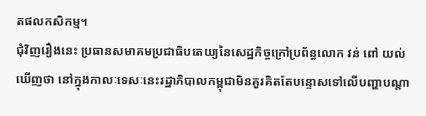តផលកសិកម្ម។
ជុំវិញរឿងនេះ ប្រធានសមាគមប្រជាធិបតេយ្យនៃសេដ្ឋកិច្ចក្រៅប្រព័ន្ធលោក វន់ ពៅ យល់ឃើញថា នៅក្នុងកាលៈទេសៈនេះរដ្ឋាភិបាលកម្ពុជាមិនគួរគិតតែបន្ទោសទៅលើបញ្ហាបណ្ដា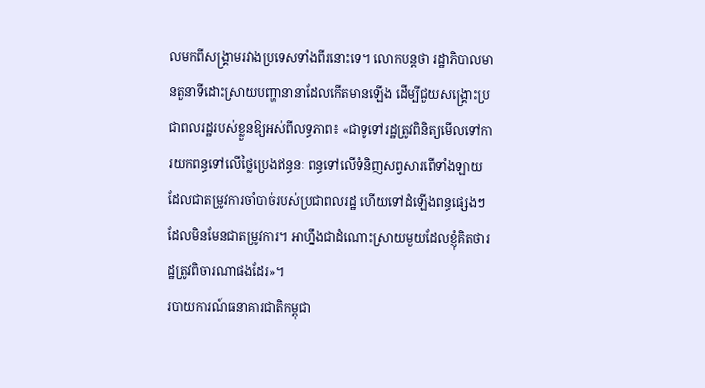លមកពីសង្គ្រាមរវាងប្រទេសទាំងពីរនោះទេ។ លោកបន្តថា រដ្ឋាភិបាលមានតួនាទីដោះស្រាយបញ្ហានានាដែលកើតមានឡើង ដើម្បីជួយសង្គ្រោះប្រជាពលរដ្ឋរបស់ខ្លួនឱ្យអស់ពីលទ្ធភាព៖ «ជាទូទៅរដ្ឋត្រូវពិនិត្យមើលទៅការយកពន្ធទៅលើថ្លៃប្រេងឥន្ធនៈ ពន្ធទៅលើទំនិញសព្វសារពើទាំងឡាយ ដែលជាតម្រូវការចាំបាច់របស់ប្រជាពលរដ្ឋ ហើយទៅដំឡើងពន្ធផ្សេងៗដែលមិនមែនជាតម្រូវការ។ អាហ្នឹងជាដំណោះស្រាយមួយដែលខ្ញុំគិតថារដ្ឋត្រូវពិចារណាផងដែរ»។
របាយការណ៍ធនាគារជាតិកម្ពុជា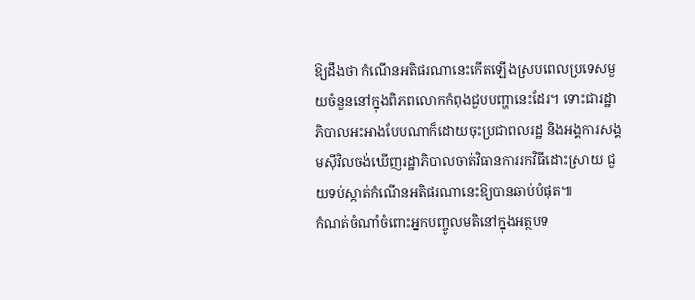ឱ្យដឹងថា កំណើនអតិផរណានេះកើតឡើងស្របពេលប្រទេសមួយចំនួននៅក្នុងពិភពលោកកំពុងជួបបញ្ហានេះដែរ។ ទោះជារដ្ឋាភិបាលអះអាងបែបណាក៏ដោយចុះប្រជាពលរដ្ឋ និងអង្គការសង្គមស៊ីវិលចង់ឃើញរដ្ឋាភិបាលចាត់វិធានការរកវិធីដោះស្រាយ ជួយទប់ស្កាត់កំណើនអតិផរណានេះឱ្យបានឆាប់បំផុត៕
កំណត់ចំណាំចំពោះអ្នកបញ្ចូលមតិនៅក្នុងអត្ថបទ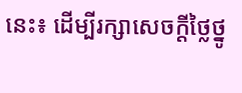នេះ៖ ដើម្បីរក្សាសេចក្ដីថ្លៃថ្នូ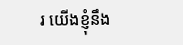រ យើងខ្ញុំនឹង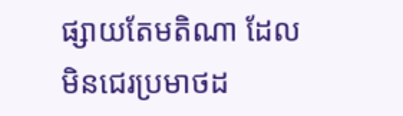ផ្សាយតែមតិណា ដែលមិនជេរប្រមាថដ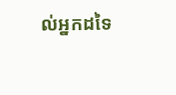ល់អ្នកដទៃ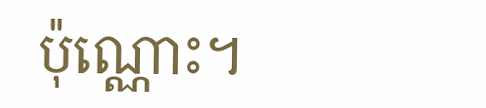ប៉ុណ្ណោះ។